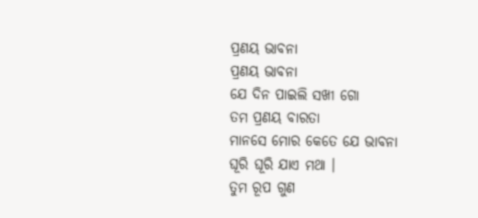ପ୍ରଣୟ ଭାବନା
ପ୍ରଣୟ ଭାବନା
ଯେ ଦିନ ପାଇଲି ସଖୀ ଗୋ
ତମ ପ୍ରଣୟ ବାରତା
ମାନସେ ମୋର କେତେ ଯେ ଭାବନା
ଘୂରି ଘୂରି ଯାଏ ମଥା ।
ତୁମ ରୂପ ଗୁଣ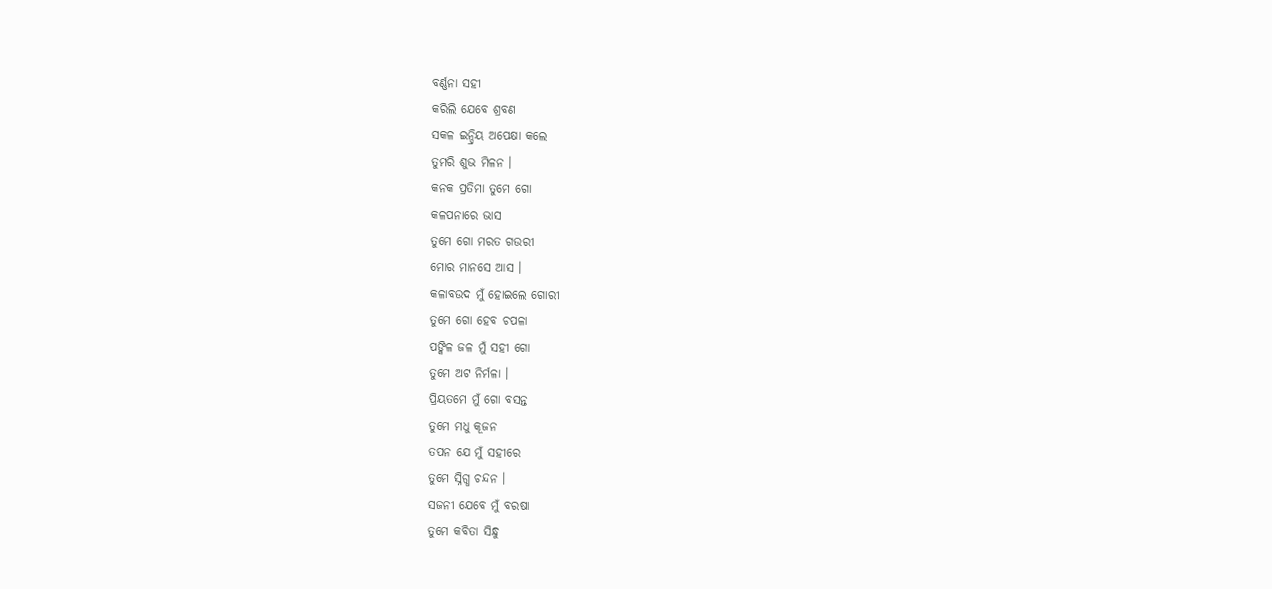ବର୍ଣ୍ଣନା ସହୀ
କରିଲି ଯେବେ ଶ୍ରବଣ
ସକଳ ଇନ୍ଦ୍ରିୟ ଅପେକ୍ଷା କଲେ
ତୁମରି ଶୁଭ ମିଳନ ।
କନକ ପ୍ରତିମା ତୁମେ ଗୋ
କଳପନାରେ ଭାସ
ତୁମେ ଗୋ ମରତ ଗଉରୀ
ମୋର ମାନସେ ଆସ ।
କଳାବଉଦ ମୁଁ ହୋଇଲେ ଗୋରୀ
ତୁମେ ଗୋ ହେବ ଚପଳା
ପଙ୍କିଳ ଜଳ ମୁଁ ସହୀ ଗୋ
ତୁମେ ଅଟ ନିର୍ମଳା ।
ପ୍ରିୟତମେ ମୁଁ ଗୋ ବସନ୍ତ
ତୁମେ ମଧୁ କୂଜନ
ତପନ ଯେ ମୁଁ ସହୀରେ
ତୁମେ ସ୍ନିଗ୍ଧ ଚନ୍ଦନ ।
ସଜନୀ ଯେବେ ମୁଁ ବରଷା
ତୁମେ କବିତା ସିନ୍ଧୁ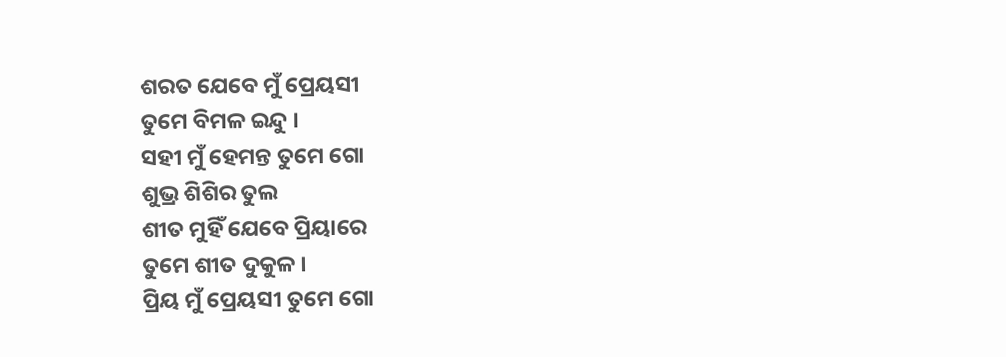ଶରତ ଯେବେ ମୁଁ ପ୍ରେୟସୀ
ତୁମେ ବିମଳ ଇନ୍ଦୁ ।
ସହୀ ମୁଁ ହେମନ୍ତ ତୁମେ ଗୋ
ଶୁଭ୍ର ଶିଶିର ତୁଲ
ଶୀତ ମୁହିଁ ଯେବେ ପ୍ରିୟାରେ
ତୁମେ ଶୀତ ଦୁକୁଳ ।
ପ୍ରିୟ ମୁଁ ପ୍ରେୟସୀ ତୁମେ ଗୋ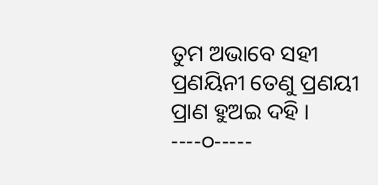ତୁମ ଅଭାବେ ସହୀ
ପ୍ରଣୟିନୀ ତେଣୁ ପ୍ରଣୟୀ
ପ୍ରାଣ ହୁଅଇ ଦହି ।
----୦-----